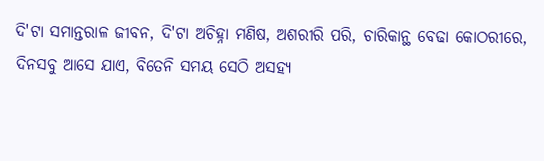ଦି'ଟା ସମାନ୍ତରାଳ ଜୀବନ, ଦି'ଟା ଅଚିହ୍ନା ମଣିଷ, ଅଶରୀରି ପରି, ଚାରିକାନ୍ଥ ବେଢା କୋଠରୀରେ, ଦିନସବୁ ଆସେ ଯାଏ, ବିତେନି ସମୟ ସେଠି ଅସହ୍ୟ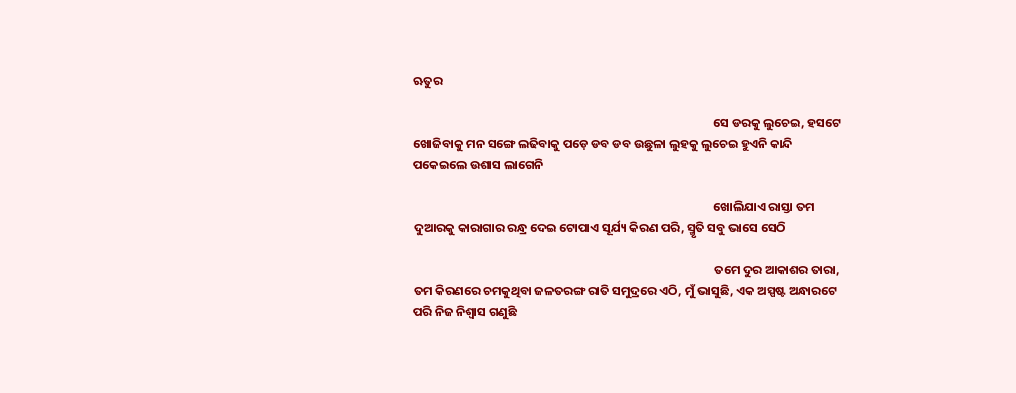ଋତୁର

                                                                                                            ସେ ଡରକୁ ଲୁଚେଇ, ହସଟେ ଖୋଜିବାକୁ ମନ ସଙ୍ଗେ ଲଢିବାକୁ ପଡ଼େ ଡବ ଡବ ଉଛୁଳା ଲୁହକୁ ଲୁଚେଇ ହୁଏନି କାନ୍ଦି ପକେଇଲେ ଉଶାସ ଲାଗେନି

                                                                                                            ଖୋଲିଯାଏ ରାସ୍ତା ତମ ଦୁଆରକୁ କାରାଗାର ରନ୍ଧ୍ର ଦେଇ ଟୋପାଏ ସୂର୍ଯ୍ୟ କିରଣ ପରି, ସ୍ମୃତି ସବୁ ଭାସେ ସେଠି

                                                                                                            ତମେ ଦୁର ଆକାଶର ତାରା, ତମ କିରଣରେ ଚମକୁଥିବା ଜଳତରଙ୍ଗ ରାତି ସମୁଦ୍ରରେ ଏଠି, ମୁଁ ଭାସୁଛି, ଏକ ଅସ୍ପଷ୍ଟ ଅନ୍ଧାରଟେ ପରି ନିଜ ନିଶ୍ୱାସ ଗଣୁଛି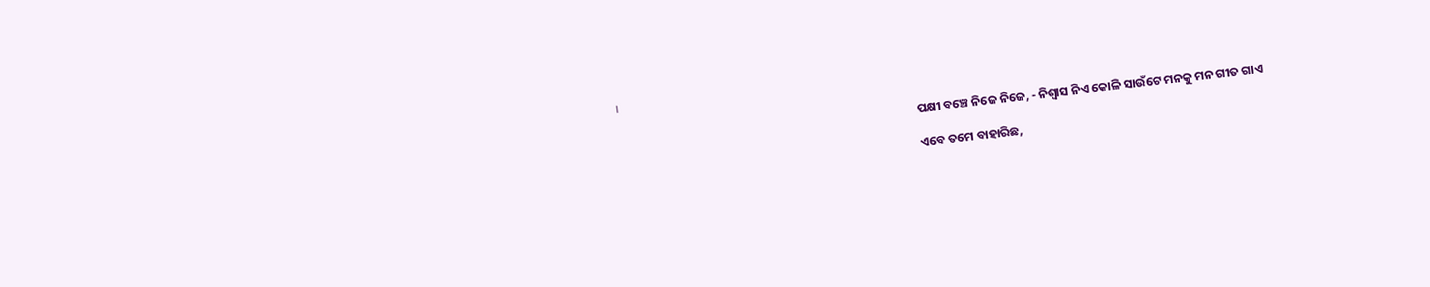।

                                                                                                            ପକ୍ଷୀ ବଞ୍ଚେ ନିଜେ ନିଜେ, - ନିଶ୍ଵାସ ନିଏ କୋଳି ସାଉଁଟେ ମନକୁ ମନ ଗୀତ ଗାଏ

                                                                                                            ଏବେ ତମେ ବାହାରିଛ,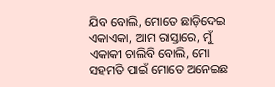ଯିବ ବୋଲି, ମୋତେ ଛାଡ଼ିଦେଇ ଏକାଏକା, ଆମ ରାସ୍ତାରେ, ମୁଁ ଏକାକୀ ଚାଲିବି ବୋଲି, ମୋ ସହମତି ପାଇଁ ମୋତେ ଅନେଇଛ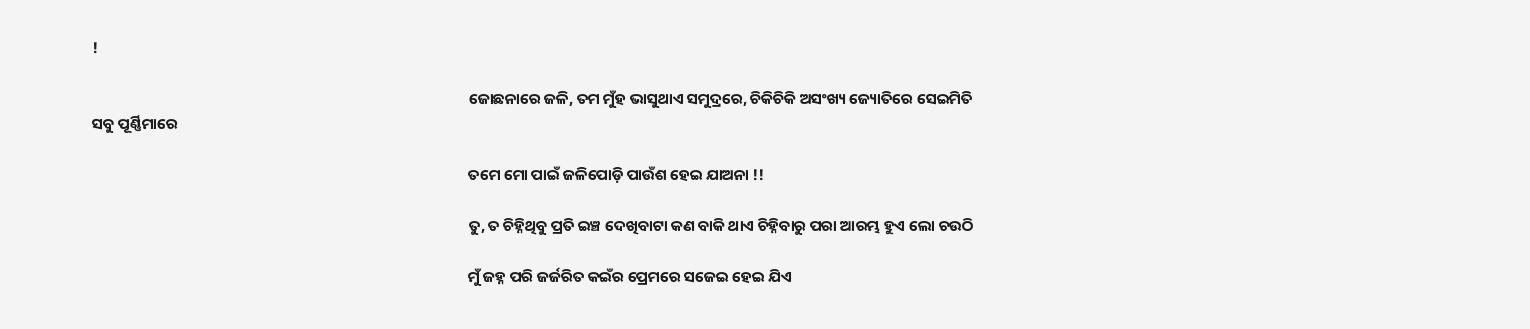!

                                                                                                            ଜୋଛନାରେ ଜଳି, ତମ ମୁଁହ ଭାସୁଥାଏ ସମୁଦ୍ରରେ, ଚିକିଚିକି ଅସଂଖ୍ୟ ଜ୍ୟୋତିରେ ସେଇମିତି ସବୁ ପୂର୍ଣ୍ଣିମାରେ

                                                                                                            ତମେ ମୋ ପାଇଁ ଜଳିପୋଡ଼ି ପାଉଁଶ ହେଇ ଯାଅନା !!

                                                                                                            ତୁ, ତ ଚିହ୍ନିଥିବୁ ପ୍ରତି ଇଞ୍ଚ ଦେଖିବାଟା କଣ ବାକି ଥାଏ ଚିହ୍ନିବାରୁ ପରା ଆରମ୍ଭ ହୁଏ ଲୋ ଚଉଠି

                                                                                                            ମୁଁ ଜହ୍ନ ପରି ଜର୍ଜରିତ କଇଁର ପ୍ରେମରେ ସଜେଇ ହେଇ ଯିଏ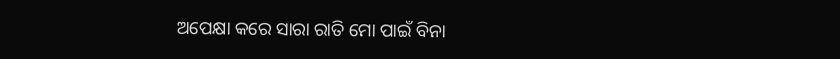ଅପେକ୍ଷା କରେ ସାରା ରାତି ମୋ ପାଇଁ ବିନା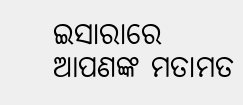ଇସାରାରେ
ଆପଣଙ୍କ ମତାମତ